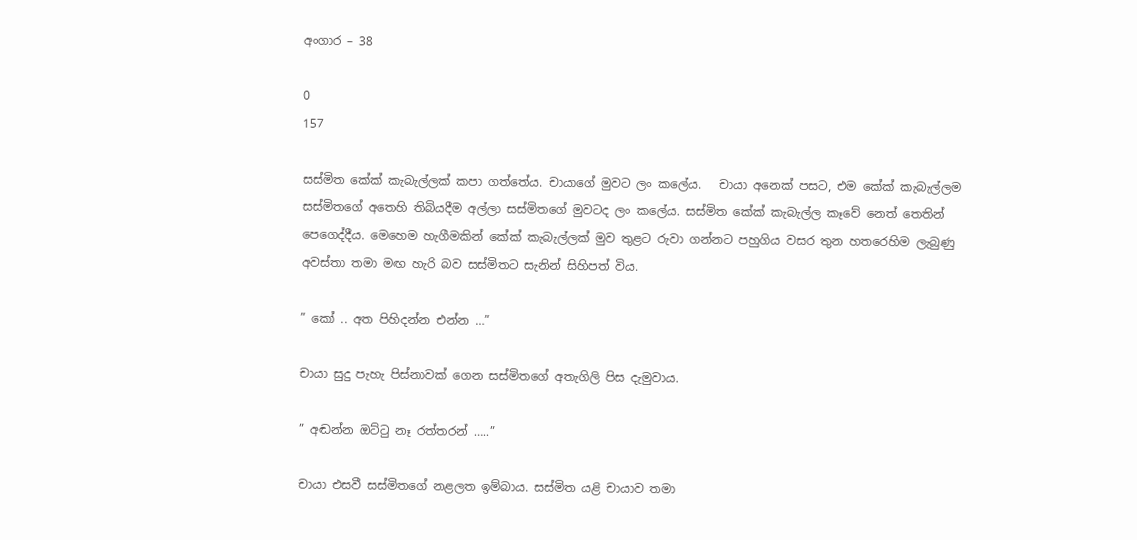අංගාර – 38

0
157

සස්මිත කේක් කැබැල්ලක් කපා ගත්තේය. චායාගේ මුවට ලං කලේය.   චායා අනෙක් පසට, එම කේක් කැබැල්ලම සස්මිතගේ අතෙහි තිබියදීම අල්ලා සස්මිතගේ මුවටද ලං කලේය. සස්මිත කේක් කැබැල්ල කෑවේ නෙත් තෙතින් පෙගෙද්දීය. මෙහෙම හැගීමකින් කේක් කැබැල්ලක් මුව තුළට රුවා ගන්නට පහුගිය වසර තුන හතරෙහිම ලැබුණු අවස්තා තමා මඟ හැරි බව සස්මිතට සැනින් සිහිපත් විය.

” කෝ .. අත පිහිදන්න එන්න …”

චායා සුදු පැහැ පිස්නාවක් ගෙන සස්මිතගේ අතැගිලි පිස දැමුවාය.

” අඬන්න ඔට්ටු නෑ රත්තරන් …..”

චායා එසවී සස්මිතගේ නළලත ඉම්බාය. සස්මිත යළි චායාව තමා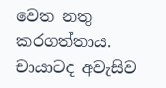වෙත නතු කරගත්තාය. චායාටද අවැසිව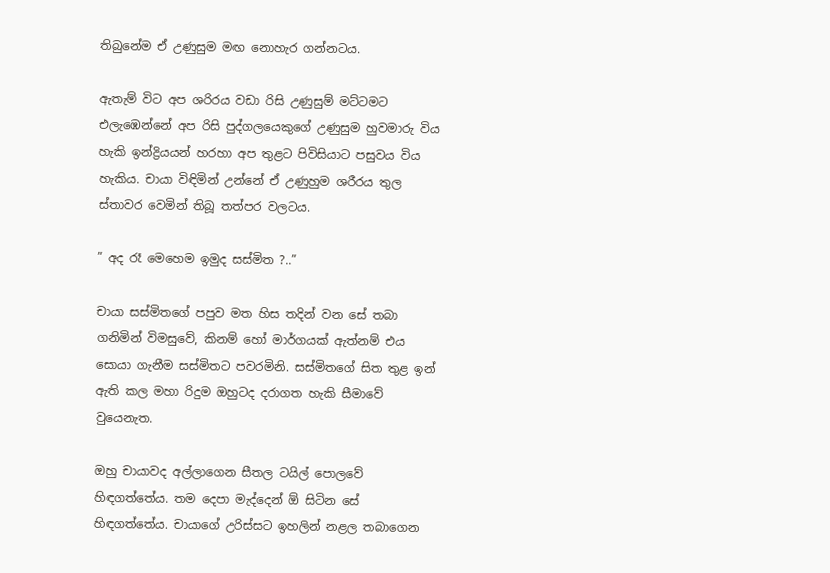තිබුනේම ඒ උණුසුම මඟ නොහැර ගන්නටය.

ඇතැම් විට අප ශරිරය වඩා රිසි උණුසුම් මට්ටමට එලැඹෙන්නේ අප රිසි පුද්ගලයෙකුගේ උණුසුම හුවමාරු විය හැකි ඉන්ද්‍රියයන් හරහා අප තුළට පිවිසියාට පසුවය විය හැකිය. චායා විඳිමින් උන්නේ ඒ උණුහුම ශරීරය තුල ස්තාවර වෙමින් තිබූ තත්පර වලටය.

” අද රෑ මෙහෙම ඉමුද සස්මිත ?..”

චායා සස්මිතගේ පපුව මත හිස තදින් වන සේ තබා ගනිමින් විමසුවේ, කිනම් හෝ මාර්ගයක් ඇත්නම් එය සොයා ගැනීම සස්මිතට පවරමිනි. සස්මිතගේ සිත තුළ ඉන් ඇති කල මහා රිදුම ඔහුටද දරාගත හැකි සීමාවේ වුයෙනැත.

ඔහු චායාවද අල්ලාගෙන සීතල ටයිල් පොලවේ හිඳගත්තේය. තම දෙපා මැද්දෙන් ඕ සිටින සේ හිඳගත්තේය. චායාගේ උරිස්සට ඉහලින් නළල තබාගෙන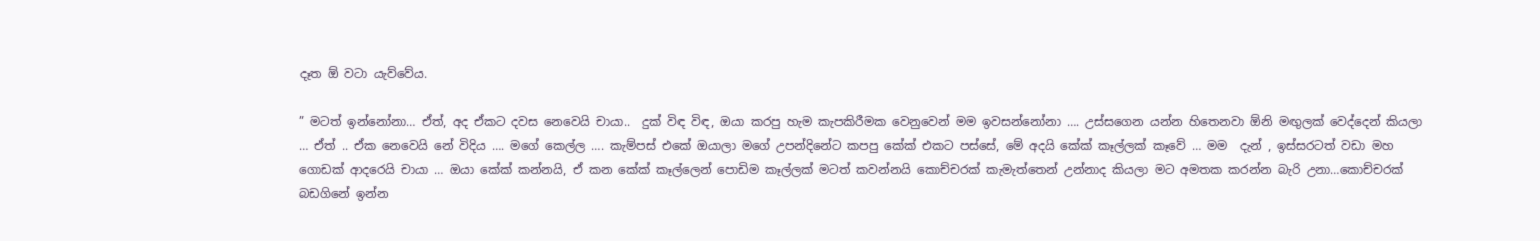දෑත ඕ වටා යැව්වේය.

” මටත් ඉන්නෝනා… ඒත්, අද ඒකට දවස නෙවෙයි චායා..  දුක් විඳ විඳ, ඔයා කරපු හැම කැපකිරීමක වෙනුවෙන් මම ඉවසන්නෝනා …. උස්සගෙන යන්න හිතෙනවා ඕනි මඟුලක් වෙද්දෙන් කියලා … ඒත් .. ඒක නෙවෙයි නේ විදිය …. මගේ කෙල්ල …. කැම්පස් එකේ ඔයාලා මගේ උපන්දිනේට කපපු කේක් එකට පස්සේ, මේ අදයි කේක් කෑල්ලක් කෑවේ … මම  දැන් , ඉස්සරටත් වඩා මහ ගොඩක් ආදරෙයි චායා … ඔයා කේක් කන්නයි, ඒ කන කේක් කෑල්ලෙන් පොඩිම කෑල්ලක් මටත් කවන්නයි කොච්චරක් කැමැත්තෙන් උන්නාද කියලා මට අමතක කරන්න බැරි උනා…කොච්චරක් බඩගිනේ ඉන්න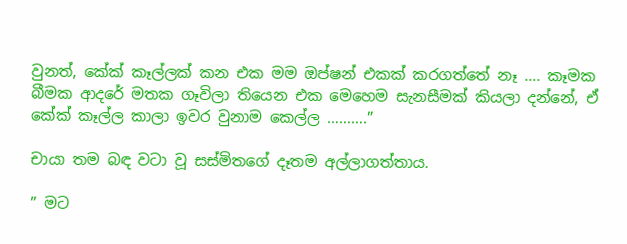වුනත්, කේක් කෑල්ලක් කන එක මම ඔප්ෂන් එකක් කරගත්තේ නෑ …. කෑමක බීමක ආදරේ මතක ගෑවිලා තියෙන එක මෙහෙම සැනසීමක් කියලා දන්නේ, ඒ කේක් කෑල්ල කාලා ඉවර වුනාම කෙල්ල ……….”

චායා තම බඳ වටා වූ සස්මිතගේ දෑතම අල්ලාගත්තාය.

” මට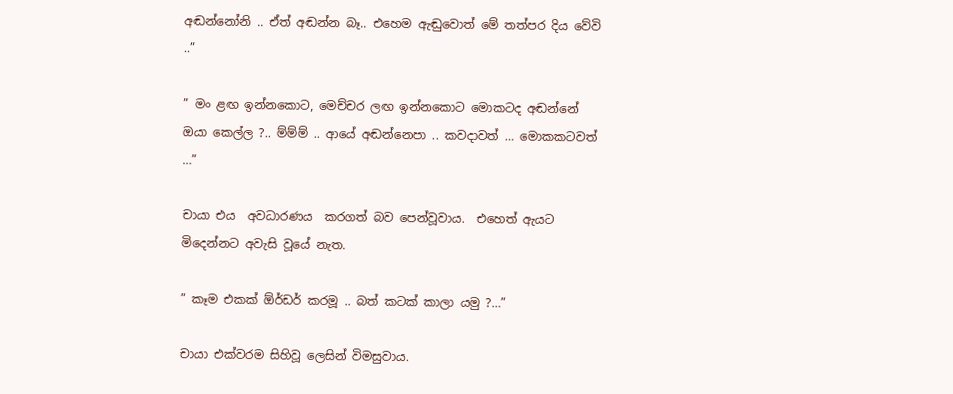අඬන්නෝනි .. ඒත් අඬන්න බෑ.. එහෙම ඇඬුවොත් මේ තත්පර දිය වේවි ..”

” මං ළඟ ඉන්නකොට, මෙච්චර ලඟ ඉන්නකොට මොකටද අඬන්නේ ඔයා කෙල්ල ?.. ම්ම්ම් .. ආයේ අඬන්නෙපා .. කවදාවත් … මොකකටවත් …”

චායා එය  අවධාරණය  කරගත් බව පෙන්වූවාය.  එහෙත් ඇයට මිදෙන්නට අවැසි වූයේ නැත.

” කෑම එකක් ඕර්ඩර් කරමූ .. බත් කටක් කාලා යමු ?…”

චායා එක්වරම සිහිවූ ලෙසින් විමසුවාය.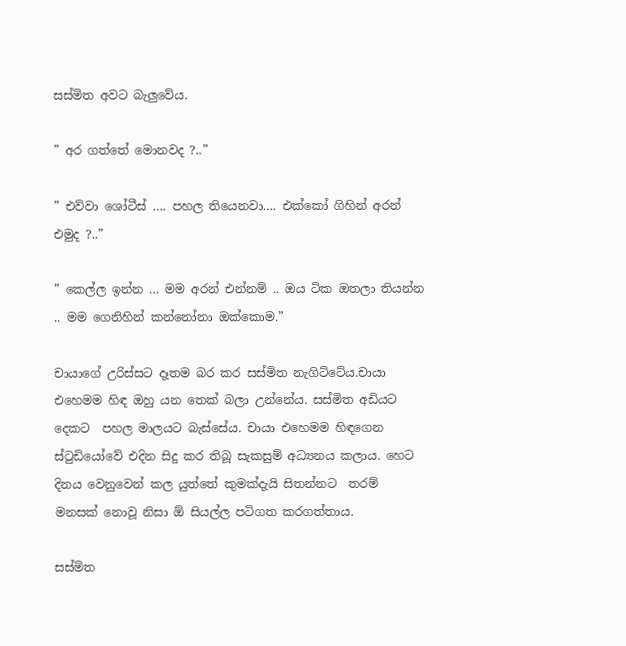සස්මිත අවට බැලුවේය.

” අර ගත්තේ මොනවද ?..”

” එව්වා ශෝටීස් …. පහල තියෙනවා…. එක්කෝ ගිහින් අරන් එමුද ?..”

” කෙල්ල ඉන්න … මම අරන් එන්නම් .. ඔය ටික ඔතලා තියන්න .. මම ගෙනිහින් කන්නෝනා ඔක්කොම.”

චායාගේ උරිස්සට දෑතම බර කර සස්මිත නැගිට්ටේය.චායා එහෙමම හිඳ ඔහු යන තෙක් බලා උන්නේය. සස්මිත අඩියට දෙකට  පහල මාලයට බැස්සේය. චායා එහෙමම හිඳගෙන ස්ටුඩියෝවේ එදින සිදු කර තිබූ සැකසුම් අධ්‍යනය කලාය. හෙට දිනය වෙනුවෙන් කල යුත්තේ කුමක්දැයි සිතන්නට  තරම් මනසක් නොවූ නිසා ඕ සියල්ල පටිගත කරගත්තාය.

සස්මිත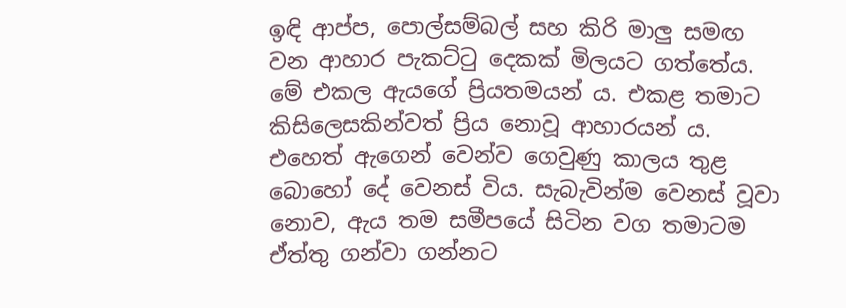ඉඳි ආප්ප, පොල්සම්බල් සහ කිරි මාලු සමඟ වන ආහාර පැකට්ටු දෙකක් මිලයට ගත්තේය. මේ එකල ඇයගේ ප්‍රියතමයන් ය. එකළ තමාට කිසිලෙසකින්වත් ප්‍රිය නොවූ ආහාරයන් ය. එහෙත් ඇගෙන් වෙන්ව ගෙවුණු කාලය තුළ බොහෝ දේ වෙනස් විය. සැබැවින්ම වෙනස් වූවා නොව, ඇය තම සමීපයේ සිටින වග තමාටම ඒත්තු ගන්වා ගන්නට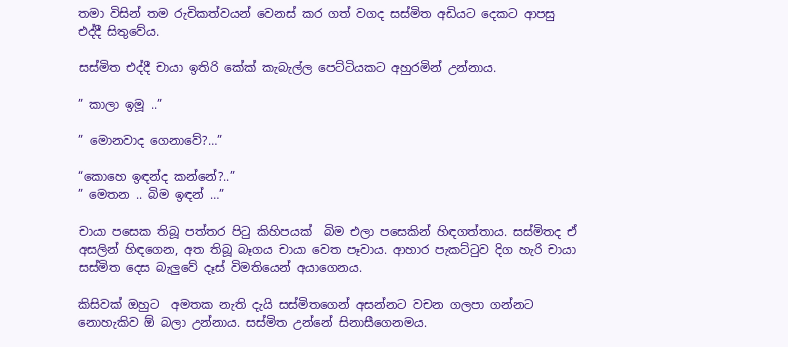තමා විසින් තම රුචිකත්වයන් වෙනස් කර ගත් වගද සස්මිත අඩියට දෙකට ආපසු එද්දී සිතුවේය.

සස්මිත එද්දී චායා ඉතිරි කේක් කැබැල්ල පෙට්ටියකට අහුරමින් උන්නාය.

” කාලා ඉමූ ..”

” මොනවාද ගෙනාවේ?…”

“කොහෙ ඉඳන්ද කන්නේ?..”
” මෙතන .. බිම ඉඳන් …”

චායා පසෙක තිබූ පත්තර පිටු කිහිපයක්  බිම එලා පසෙකින් හිඳගත්තාය. සස්මිතද ඒ අසලින් හිඳගෙන, අත තිබූ බෑගය චායා වෙත පෑවාය. ආහාර පැකට්ටුව දිග හැරි චායා සස්මිත දෙස බැලුවේ දෑස් විමතියෙන් අයාගෙනය.

කිසිවක් ඔහුට  අමතක නැති දැයි සස්මිතගෙන් අසන්නට වචන ගලපා ගන්නට නොහැකිව ඕ බලා උන්නාය. සස්මිත උන්නේ සිනාසීගෙනමය.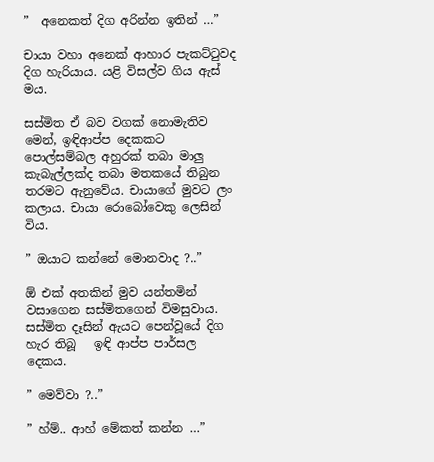”  අනෙකත් දිග අරින්න ඉතින් …”

චායා වහා අනෙක් ආහාර පැකට්ටුවද දිග හැරියාය. යළි විසල්ව ගිය ඇස් මය.

සස්මිත ඒ බව වගක් නොමැතිව මෙන්, ඉඳිආප්ප දෙකකට පොල්සම්බල අහුරක් තබා මාලු කැබැල්ලක්ද තබා මතකයේ තිබුන තරමට ඇනුවේය. චායාගේ මුවට ලං කලාය. චායා රොබෝවෙකු ලෙසින් විය.

” ඔයාට කන්නේ මොනවාද ?..”

ඕ එක් අතකින් මුව යන්තමින් වසාගෙන සස්මිතගෙන් විමසුවාය. සස්මිත දෑසින් ඇයට පෙන්වූයේ දිග හැර තිබූ   ඉඳි ආප්ප පාර්සල දෙකය.

” මෙව්වා ?..”

” හ්ම්.. ආහ් මේකත් කන්න …”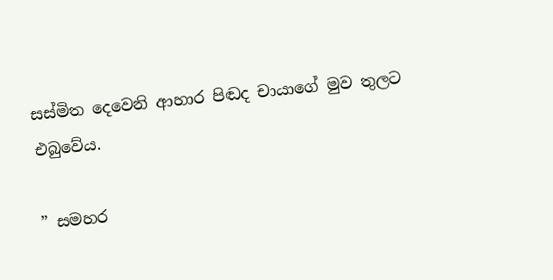සස්මිත දෙවෙනි ආහාර පිඬද චායාගේ මුව තුලට එබුවේය.

” සමහර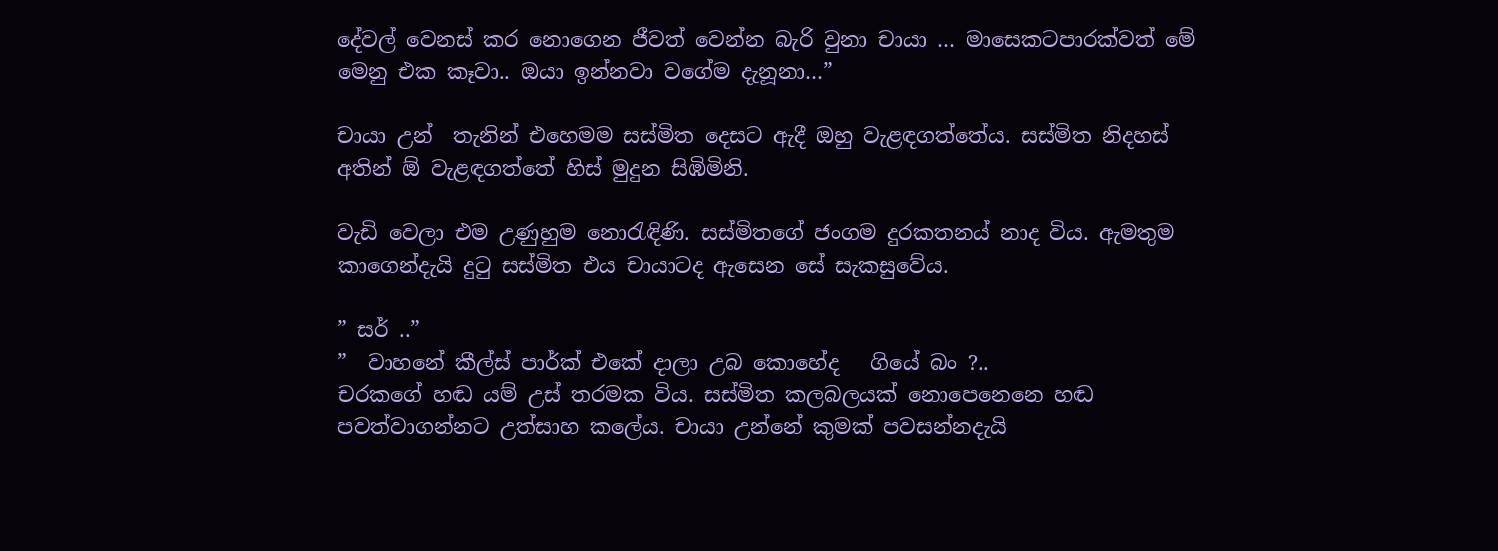දේවල් වෙනස් කර නොගෙන ජීවත් වෙන්න බැරි වුනා චායා … මාසෙකටපාරක්වත් මේ මෙනු එක කෑවා.. ඔයා ඉන්නවා වගේම දැනූනා…”

චායා උන්  තැනින් එහෙමම සස්මිත දෙසට ඇදී ඔහු වැළඳගත්තේය. සස්මිත නිදහස් අතින් ඕ වැළඳගත්තේ හිස් මුදුන සිඹිමිනි.

වැඩි වෙලා එම උණුහුම නොරැඳිණි. සස්මිතගේ ජංගම දුරකතනය් නාද විය. ඇමතුම කාගෙන්දැයි දුටු සස්මිත එය චායාටද ඇසෙන සේ සැකසුවේය.

” සර් ..”
”  වාහනේ කීල්ස් පාර්ක් එකේ දාලා උබ කොහේද   ගියේ බං ?..
චරකගේ හඬ යම් උස් තරමක විය. සස්මිත කලබලයක් නොපෙනෙනෙ හඬ පවත්වාගන්නට උත්සාහ කලේය. චායා උන්නේ කුමක් පවසන්නදැයි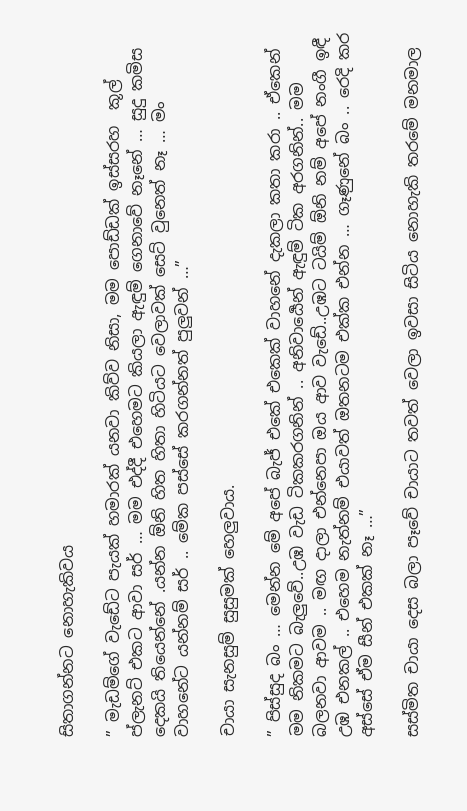සිතාගන්නට නොහැකිවය

” මැඩම්ගේ වැඩේට පැයක් හමාරක් යනවා කිව්ව නිසා, මම පොඩ්ඩක් ඉස්සරහ  කූල් ප්ලැනට් එකට ආවා සර් … මම එද්දී එහෙමට කියලා ඇඳුම් ගෙනාවේ නෑනේ … සුදු කමිස දෙකයි තියෙන්නේ .යන්න ඕනි හිත හිතා හිටියට වෙලාවක් සෙට් වුනෙත් නෑ … මං වාහනේට යන්නම් සර් .. මේක පස්සේ කරගන්නත් පුලුවන් …”

චායා සැනසුම් සුසුමක් හෙලුවාය.

” පිස්සුද බං … මෙන්න මේ අපේ බැජ් එකේ එකෙක් වාහනේ දැකලා කතා කරා .. ඒකෙන් මම නිකමට බැලුවේ..උඹ වැඩ ටිකකරගනින් .. අනිවාර්‍යෙන් ඇඳුම් ටික අරගනින්.. මම බලනවා ආවම .. මඟ දාලා එන්නෙපා ඔය ආව වැඩේ..උඹට ටයිම් ඕනි නම් අපේ නංගී ඉඳී උඹ එනකල් .. එහෙම නැත්නම් එයාවත් ඔතනටම එක්ක එන්න … ගෑණුනේ බං .. රෙදි කර අස්සේ ඒම සීන් එකක් නෑ …”

සස්මිත චායා දෙස බලා පෑවේ චායාට තවත් වෙලා ඉවසා සිටිය නොහැකි තරමේ මනමාල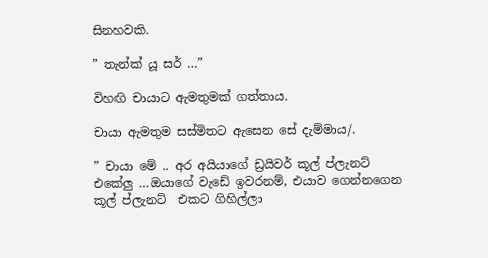සිනහවකි.

” තැන්ක් යූ සර් …”

විහඟි චායාට ඇමතුමක් ගත්තාය.

චායා ඇමතුම සස්මිතට ඇසෙන සේ දැම්මාය/.

” චායා මේ .. අර අයියාගේ ඩ්‍රයිවර් කූල් ප්ලැනට් එකේලු …ඔයාගේ වැඩේ ඉවරනම්, එයාව ගෙන්නගෙන කූල් ප්ලැනට්  එකට ගිහිල්ලා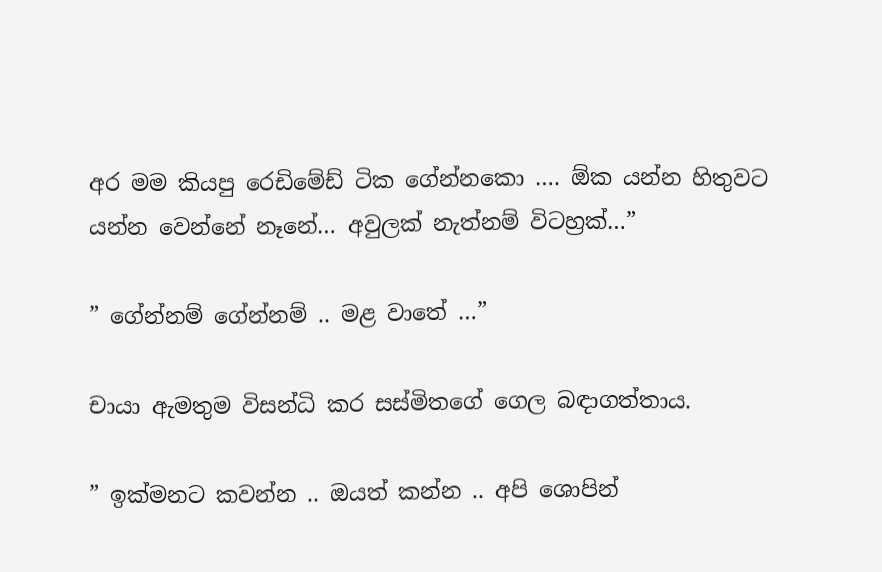අර මම කියපු රෙඩිමේඩ් ටික ගේන්නකො …. ඕක යන්න හිතුවට යන්න වෙන්නේ නෑනේ… අවුලක් නැත්නම් විටහ්‍රක්…”

” ගේන්නම් ගේන්නම් .. මළ වාතේ …”

චායා ඇමතුම විසන්ධි කර සස්මිතගේ ගෙල බඳාගත්තාය.

” ඉක්මනට කවන්න .. ඔයත් කන්න .. අපි ශොපින්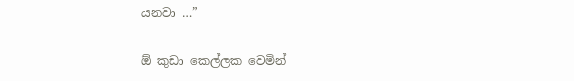යනවා …”

ඕ කුඩා කෙල්ලක වෙමින්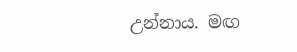උන්නාය. මඟ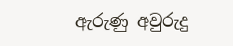ඇරුණු අවුරුදු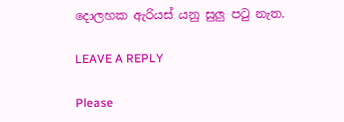දොලහක ඇරියස් යනු සුලු පටු නැත.

LEAVE A REPLY

Please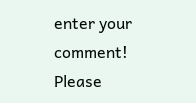enter your comment!
Please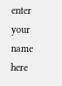enter your name here